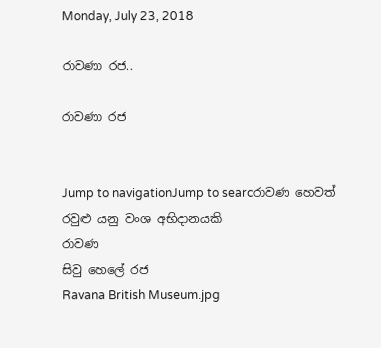Monday, July 23, 2018

රාවණා රජ..

රාවණා රජ


Jump to navigationJump to searcරාවණ හෙවත් රවුළු යනු වංශ අභිදානයකි
රාවණ
සිවු හෙලේ රජ
Ravana British Museum.jpg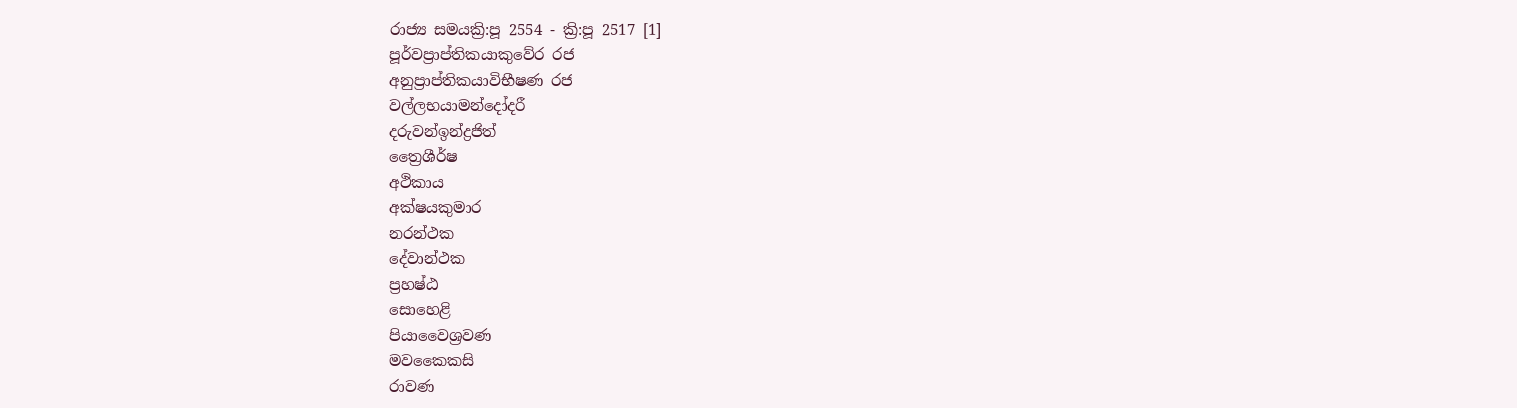රාජ්‍ය සමයක්‍රි:පූ 2554 - ක්‍රි:පූ 2517 [1]
පූර්වප්‍රාප්තිකයාකුවේර රජ
අනුප්‍රාප්තිකයාවිභීෂණ රජ
වල්ලභයාමන්දෝදරී
දරුවන්ඉන්ද්‍රජිත්
ත්‍රෛශීර්ෂ
අථිකාය
අක්ෂයකුමාර
නරන්ථක
දේවාන්ථක
ප්‍රහෂ්ඨ
සොහෙළි
පියාවෛශ්‍රවණ
මවකෛකසි
රාවණ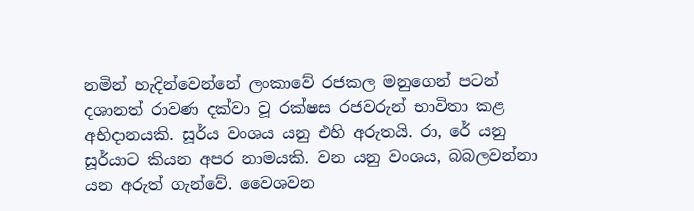නමින් හැදින්වෙන්නේ ලංකාවේ රජකල මනුගෙන් පටන් දශානත් රාවණ දක්වා වූ රක්ෂස රජවරුන් භාවිතා කළ අභිදානයකි. සූර්ය වංශය යනු එහි අරුතයි. රා, රේ යනු සූර්යාට කියන අපර නාමයකි. වන යනු වංශය, බබලවන්නා යන අරුත් ගැන්වේ. වෛශවන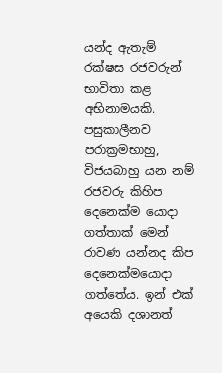යන්ද ඇතැම් රක්ෂස රජවරුන් භාවිතා කළ අභිනාමයකි. පසුකාලීනව පරාක්‍රමභාහු, විජයබාහු යන නම් රජවරු කිහිප දෙනෙක්ම යොදා ගත්තාක් මෙන් රාවණ යන්නද කිප දෙනෙක්මයොදා ගත්තේය. ඉන් එක් අයෙකි දශානත්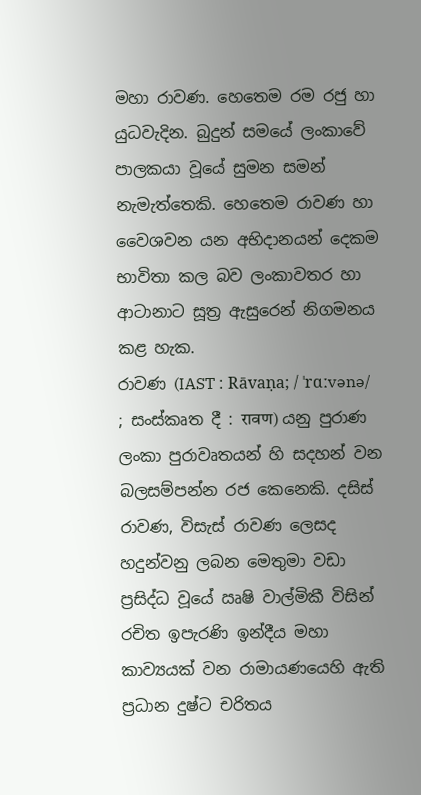මහා රාවණ. හෙතෙම රම රජු හා යුධවැදින. බුදුන් සමයේ ලංකාවේ පාලකයා වූයේ සුමන සමන් නැමැත්තෙකි. හෙතෙම රාවණ හා වෛශවන යන අභිදානයන් දෙකම භාවිතා කල බව ලංකාවතර හා ආටානාට සූත්‍ර ඇසුරෙන් නිගමනය කළ හැක.
රාවණ (IAST : Rāvaṇa; / ˈrɑːvənə/ ; සංස්කෘත දී : रावण) යනු පුරාණ ලංකා පුරාවෘතයන් හි සදහන් වන බලසම්පන්න රජ කෙනෙකි. දසිස් රාවණ, විසැස් රාවණ ලෙසද හදුන්වනු ලබන මෙතුමා වඩා ප්‍රසිද්ධ වූයේ ඍෂි වාල්මිකී විසින් රචිත ඉපැරණි ඉන්දීය මහා කාව්‍යයක් වන රාමායණයෙහි ඇති ප්‍රධාන දුෂ්ට චරිතය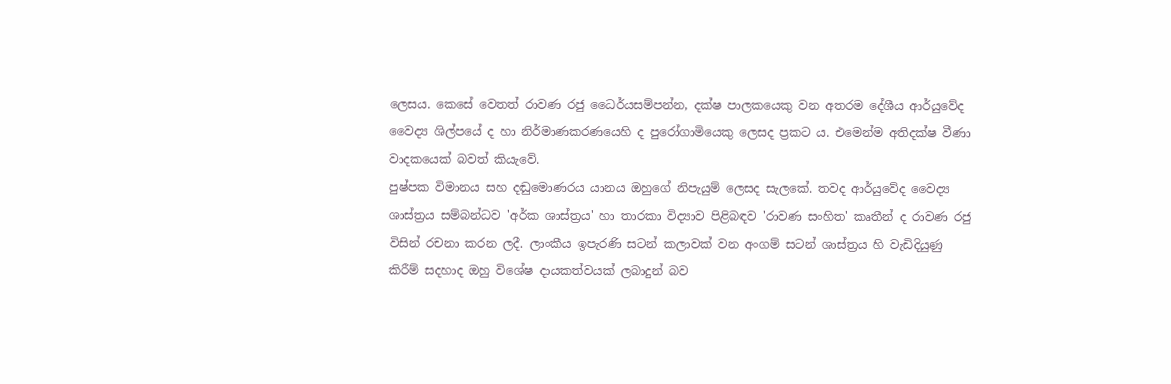ලෙසය. කෙසේ වෙතත් රාවණ රජු ධෛර්යසම්පන්න, දක්ෂ පාලකයෙකු වන අතරම දේශීය ආර්යුවේද වෛද්‍ය ශිල්පයේ ද හා නිර්මාණකරණයෙහි ද පුරෝගාමියෙකු ලෙසද ප්‍රකට ය. එමෙන්ම අතිදක්ෂ වීණා වාදකයෙක් බවත් කියැවේ.
පුෂ්පක විමානය සහ දඬුමොණරය යානය ඔහුගේ නිපැයුම් ලෙසද සැලකේ. තවද ආර්යුවේද වෛද්‍ය ශාස්ත්‍රය සම්බන්ධව 'අර්ක ශාස්ත්‍රය' හා තාරකා විද්‍යාව පිළිබඳව 'රාවණ සංහිත' කෘතීන් ද රාවණ රජු විසින් රචනා කරන ලදී. ලාංකීය ඉපැරණි සටන් කලාවක් වන අංගම් සටන් ශාස්ත්‍රය හි වැඩිදියුණු කිරීම් සදහාද ඔහු විශේෂ දායකත්වයක් ලබාදුන් බව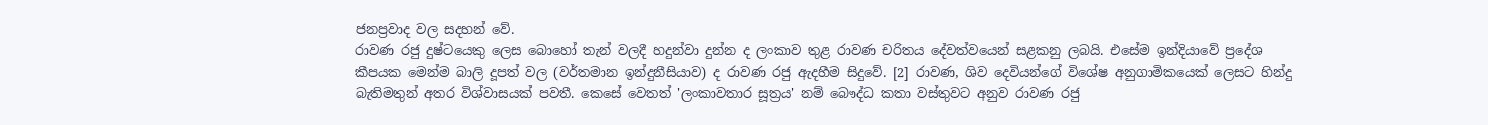ජනප්‍රවාද වල සදහන් වේ.
රාවණ රජු දුෂ්ටයෙකු ලෙස බොහෝ තැන් වලදී හදුන්වා දුන්න ද ලංකාව තුළ රාවණ චරිතය දේවත්වයෙන් සළකනු ලබයි. එසේම ඉන්දියාවේ ප්‍රදේශ කීපයක මෙන්ම බාලි දූපත් වල (වර්තමාන ඉන්දුනීසියාව) ද රාවණ රජු ඇදහීම සිදුවේ. [2] රාවණ, ශිව දෙවියන්ගේ විශේෂ අනුගාමිකයෙක් ලෙසට හින්දු බැතිමතුන් අතර විශ්වාසයක් පවතී. කෙසේ වෙතත් 'ලංකාවතාර සූත්‍රය' නම් බෞද්ධ කතා වස්තුවට අනුව රාවණ රජු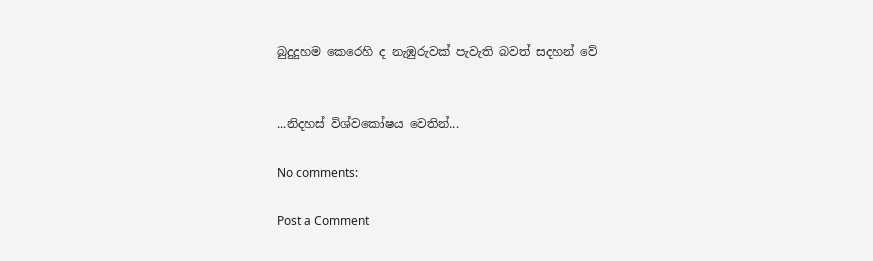බුදුදුහම කෙරෙහි ද නැඹුරුවක් පැවැති බවත් සදහන් වේ


...නිදහස් විශ්වකෝෂය වෙතින්...

No comments:

Post a Comment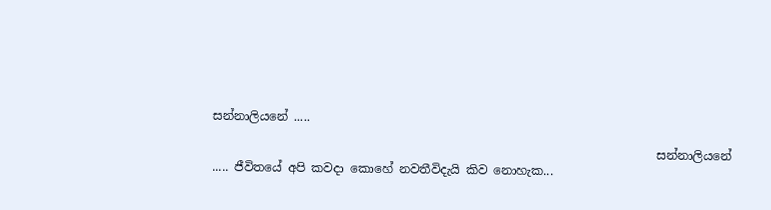සන්නාලියනේ .....

                                                                          සන්නාලියනේ ..... ජීවිතයේ අපි කවදා කොහේ නවතීවිදැයි කිව නොහැක...